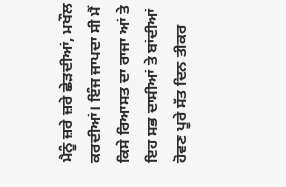ਮੈਨੂੰ ਜ਼ਰੇ ਜ਼ਰੇ ਛੇੜਦੀਆਂ, ਮਖੌਲ ਕਰਦੀਆਂ। ਇੰਜ ਜਾਪਦਾ ਸੀ ਮੈਂ ਕਿਸੇ ਰਿਆਸਤ ਦਾ ਰਾਜਾ ਆਂ ਤੇ ਇਹ ਸਭ ਦਾਸੀਆਂ ਤੇ ਬਾਂਦੀਆਂ ਹੋਵਣ ਪੂਰੇ ਸੱਤ ਦਿਨ ਤੀਕਰ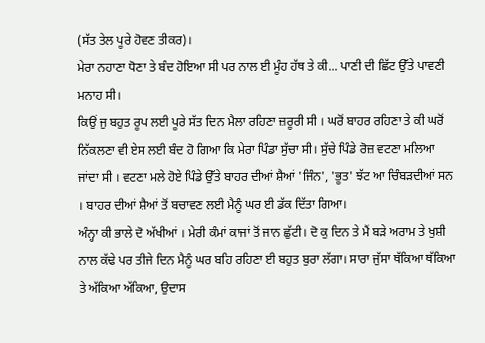(ਸੱਤ ਤੇਲ ਪੂਰੇ ਹੋਵਣ ਤੀਕਰ)।
ਮੇਰਾ ਨਹਾਣਾ ਧੋਣਾ ਤੇ ਬੰਦ ਹੋਇਆ ਸੀ ਪਰ ਨਾਲ ਈ ਮੂੰਹ ਹੱਥ ਤੇ ਕੀ... ਪਾਣੀ ਦੀ ਛਿੱਟ ਉੱਤੇ ਪਾਵਣੀ ਮਨਾਹ ਸੀ।
ਕਿਉਂ ਜੁ ਬਹੁਤ ਰੂਪ ਲਈ ਪੂਰੇ ਸੱਤ ਦਿਨ ਮੈਲਾ ਰਹਿਣਾ ਜ਼ਰੂਰੀ ਸੀ । ਘਰੋਂ ਬਾਹਰ ਰਹਿਣਾ ਤੇ ਕੀ ਘਰੋਂ ਨਿੱਕਲਣਾ ਵੀ ਏਸ ਲਈ ਬੰਦ ਹੋ ਗਿਆ ਕਿ ਮੇਰਾ ਪਿੰਡਾ ਸੁੱਚਾ ਸੀ। ਸੁੱਚੇ ਪਿੰਡੇ ਰੋਜ਼ ਵਟਣਾ ਮਲਿਆ ਜਾਂਦਾ ਸੀ । ਵਟਣਾ ਮਲੇ ਹੋਏ ਪਿੰਡੇ ਉੱਤੇ ਬਾਹਰ ਦੀਆਂ ਸ਼ੈਆਂ 'ਜਿੰਨ', 'ਭੂਤ' ਝੱਟ ਆ ਚਿੰਬੜਦੀਆਂ ਸਨ । ਬਾਹਰ ਦੀਆਂ ਸ਼ੈਆਂ ਤੋਂ ਬਚਾਵਣ ਲਈ ਮੈਨੂੰ ਘਰ ਈ ਡੱਕ ਦਿੱਤਾ ਗਿਆ।
ਅੰਨ੍ਹਾ ਕੀ ਭਾਲੇ ਦੋ ਅੱਖੀਆਂ । ਮੇਰੀ ਕੰਮਾਂ ਕਾਜਾਂ ਤੋਂ ਜਾਨ ਛੁੱਟੀ। ਦੋ ਕੁ ਦਿਨ ਤੇ ਮੈਂ ਬੜੇ ਅਰਾਮ ਤੇ ਖੁਸ਼ੀ ਨਾਲ ਕੱਢੇ ਪਰ ਤੀਜੇ ਦਿਨ ਮੈਨੂੰ ਘਰ ਬਹਿ ਰਹਿਣਾ ਈ ਬਹੁਤ ਬੁਰਾ ਲੱਗਾ। ਸਾਰਾ ਜੁੱਸਾ ਥੱਕਿਆ ਥੱਕਿਆ ਤੇ ਅੱਕਿਆ ਅੱਕਿਆ, ਉਦਾਸ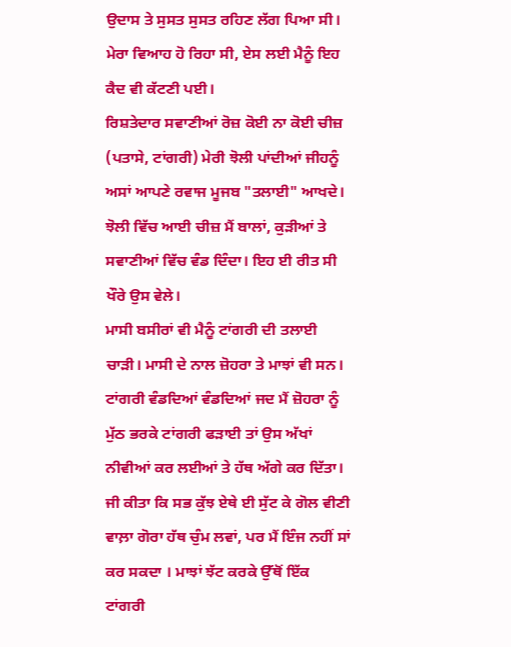ਉਦਾਸ ਤੇ ਸੁਸਤ ਸੁਸਤ ਰਹਿਣ ਲੱਗ ਪਿਆ ਸੀ।
ਮੇਰਾ ਵਿਆਹ ਹੋ ਰਿਹਾ ਸੀ, ਏਸ ਲਈ ਮੈਨੂੰ ਇਹ ਕੈਦ ਵੀ ਕੱਟਣੀ ਪਈ।
ਰਿਸ਼ਤੇਦਾਰ ਸਵਾਣੀਆਂ ਰੋਜ਼ ਕੋਈ ਨਾ ਕੋਈ ਚੀਜ਼ (ਪਤਾਸੇ, ਟਾਂਗਰੀ) ਮੇਰੀ ਝੋਲੀ ਪਾਂਦੀਆਂ ਜੀਹਨੂੰ ਅਸਾਂ ਆਪਣੇ ਰਵਾਜ ਮੂਜਬ "ਤਲਾਈ" ਆਖਦੇ। ਝੋਲੀ ਵਿੱਚ ਆਈ ਚੀਜ਼ ਮੈਂ ਬਾਲਾਂ, ਕੁੜੀਆਂ ਤੇ ਸਵਾਣੀਆਂ ਵਿੱਚ ਵੰਡ ਦਿੰਦਾ। ਇਹ ਈ ਰੀਤ ਸੀ ਖੌਰੇ ਉਸ ਵੇਲੇ।
ਮਾਸੀ ਬਸੀਰਾਂ ਵੀ ਮੈਨੂੰ ਟਾਂਗਰੀ ਦੀ ਤਲਾਈ ਚਾੜੀ। ਮਾਸੀ ਦੇ ਨਾਲ ਜ਼ੋਹਰਾ ਤੇ ਮਾਝਾਂ ਵੀ ਸਨ।
ਟਾਂਗਰੀ ਵੰਡਦਿਆਂ ਵੰਡਦਿਆਂ ਜਦ ਮੈਂ ਜ਼ੋਹਰਾ ਨੂੰ ਮੁੱਠ ਭਰਕੇ ਟਾਂਗਰੀ ਫੜਾਈ ਤਾਂ ਉਸ ਅੱਖਾਂ ਨੀਵੀਆਂ ਕਰ ਲਈਆਂ ਤੇ ਹੱਥ ਅੱਗੇ ਕਰ ਦਿੱਤਾ। ਜੀ ਕੀਤਾ ਕਿ ਸਭ ਕੁੱਝ ਏਥੇ ਈ ਸੁੱਟ ਕੇ ਗੋਲ ਵੀਣੀ ਵਾਲ਼ਾ ਗੋਰਾ ਹੱਥ ਚੁੰਮ ਲਵਾਂ, ਪਰ ਮੈਂ ਇੰਜ ਨਹੀਂ ਸਾਂ ਕਰ ਸਕਦਾ । ਮਾਝਾਂ ਝੱਟ ਕਰਕੇ ਉੱਥੋਂ ਇੱਕ ਟਾਂਗਰੀ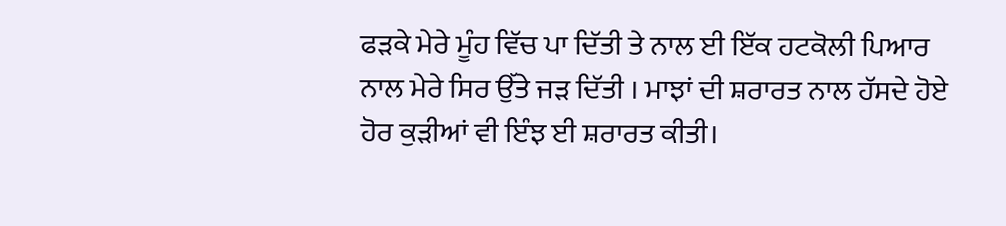ਫੜਕੇ ਮੇਰੇ ਮੂੰਹ ਵਿੱਚ ਪਾ ਦਿੱਤੀ ਤੇ ਨਾਲ ਈ ਇੱਕ ਹਟਕੋਲੀ ਪਿਆਰ ਨਾਲ ਮੇਰੇ ਸਿਰ ਉੱਤੇ ਜੜ ਦਿੱਤੀ । ਮਾਝਾਂ ਦੀ ਸ਼ਰਾਰਤ ਨਾਲ ਹੱਸਦੇ ਹੋਏ ਹੋਰ ਕੁੜੀਆਂ ਵੀ ਇੰਝ ਈ ਸ਼ਰਾਰਤ ਕੀਤੀ।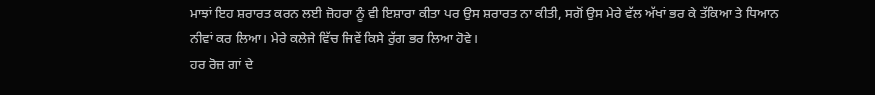ਮਾਝਾਂ ਇਹ ਸ਼ਰਾਰਤ ਕਰਨ ਲਈ ਜ਼ੋਹਰਾ ਨੂੰ ਵੀ ਇਸ਼ਾਰਾ ਕੀਤਾ ਪਰ ਉਸ ਸ਼ਰਾਰਤ ਨਾ ਕੀਤੀ, ਸਗੋਂ ਉਸ ਮੇਰੇ ਵੱਲ ਅੱਖਾਂ ਭਰ ਕੇ ਤੱਕਿਆ ਤੇ ਧਿਆਨ ਨੀਵਾਂ ਕਰ ਲਿਆ। ਮੇਰੇ ਕਲੇਜੇ ਵਿੱਚ ਜਿਵੇਂ ਕਿਸੇ ਰੁੱਗ ਭਰ ਲਿਆ ਹੋਵੇ।
ਹਰ ਰੋਜ਼ ਗਾਂ ਦੇ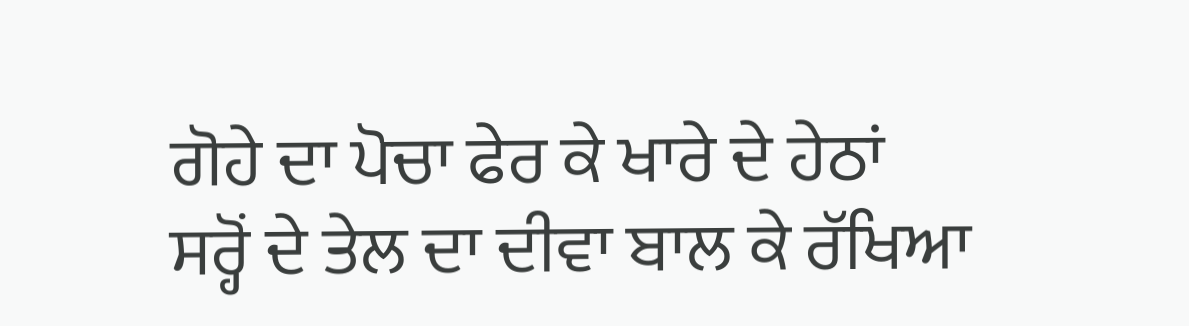ਗੋਹੇ ਦਾ ਪੋਚਾ ਫੇਰ ਕੇ ਖਾਰੇ ਦੇ ਹੇਠਾਂ ਸਰ੍ਹੋਂ ਦੇ ਤੇਲ ਦਾ ਦੀਵਾ ਬਾਲ ਕੇ ਰੱਖਿਆ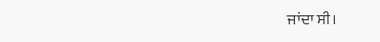ਜਾਂਦਾ ਸੀ।